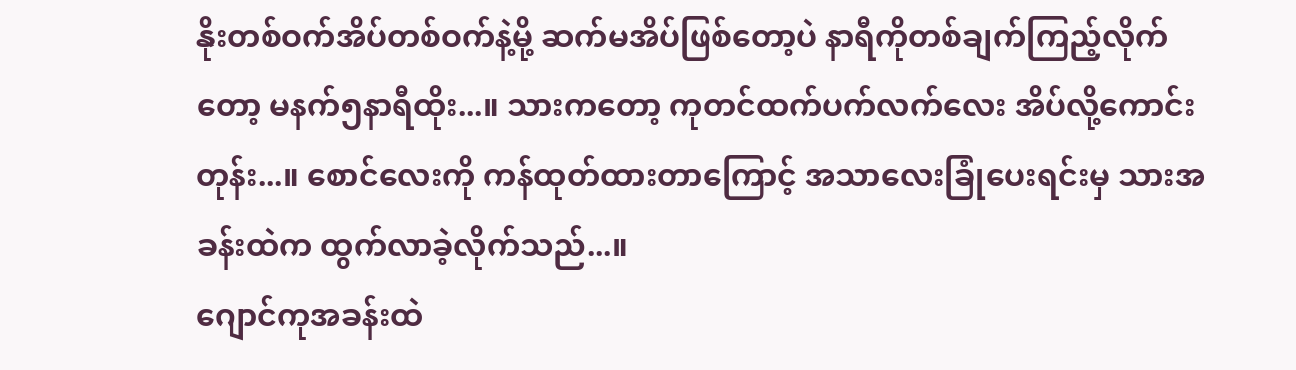နိုးတစ်ဝက်အိပ်တစ်ဝက်နဲ့မို့ ဆက်မအိပ်ဖြစ်တော့ပဲ နာရီကိုတစ်ချက်ကြည့်လိုက်တော့ မနက်၅နာရီထိုး...။ သားကတော့ ကုတင်ထက်ပက်လက်လေး အိပ်လို့ကောင်းတုန်း...။ စောင်လေးကို ကန်ထုတ်ထားတာကြောင့် အသာလေးခြုံပေးရင်းမှ သားအခန်းထဲက ထွက်လာခဲ့လိုက်သည်...။
ဂျောင်ကုအခန်းထဲ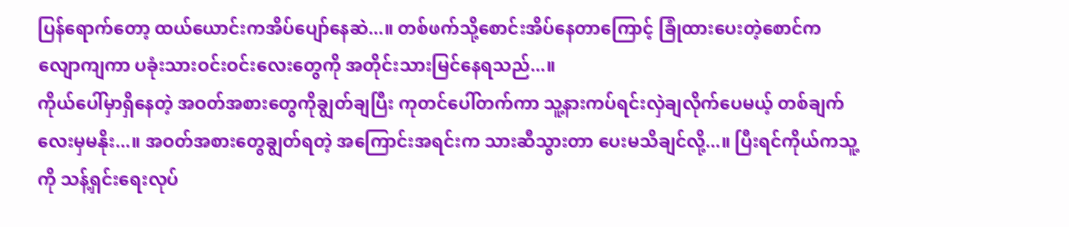ပြန်ရောက်တော့ ထယ်ယောင်းကအိပ်ပျော်နေဆဲ...။ တစ်ဖက်သို့စောင်းအိပ်နေတာကြောင့် ခြုံထားပေးတဲ့စောင်က လျောကျကာ ပခုံးသားဝင်းဝင်းလေးတွေကို အတိုင်းသားမြင်နေရသည်...။
ကိုယ်ပေါ်မှာရှိနေတဲ့ အဝတ်အစားတွေကိုချွတ်ချပြီး ကုတင်ပေါ်တက်ကာ သူ့နားကပ်ရင်းလှဲချလိုက်ပေမယ့် တစ်ချက်လေးမှမနိုး...။ အဝတ်အစားတွေချွတ်ရတဲ့ အကြောင်းအရင်းက သားဆီသွားတာ ပေးမသိချင်လို့...။ ပြီးရင်ကိုယ်ကသူ့ကို သန့်ရှင်းရေးလုပ်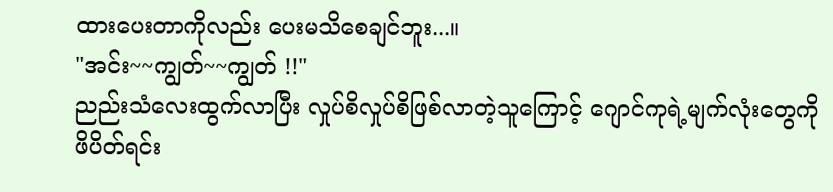ထားပေးတာကိုလည်း ပေးမသိစေချင်ဘူး...။
"အင်း~~ကျွတ်~~ကျွတ် !!"
ညည်းသံလေးထွက်လာပြီး လှုပ်စိလှုပ်စိဖြစ်လာတဲ့သူကြောင့် ဂျောင်ကုရဲ့မျက်လုံးတွေကိုဖိပိတ်ရင်း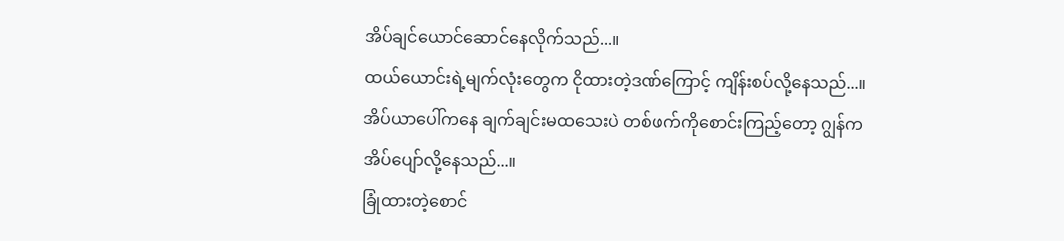အိပ်ချင်ယောင်ဆောင်နေလိုက်သည်...။
ထယ်ယောင်းရဲ့မျက်လုံးတွေက ငိုထားတဲ့ဒဏ်ကြောင့် ကျိန်းစပ်လို့နေသည်...။ အိပ်ယာပေါ်ကနေ ချက်ချင်းမထသေးပဲ တစ်ဖက်ကိုစောင်းကြည့်တော့ ဂျွန်က အိပ်ပျော်လို့နေသည်...။
ခြုံထားတဲ့စောင်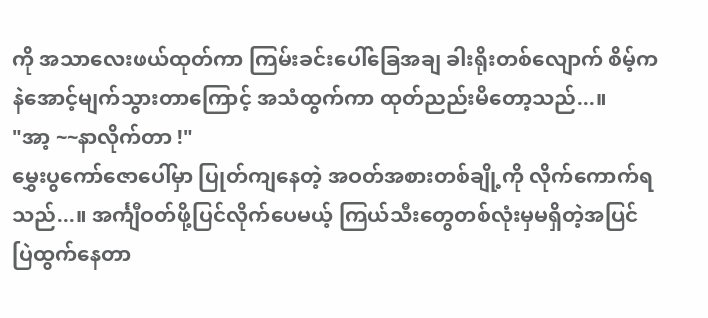ကို အသာလေးဖယ်ထုတ်ကာ ကြမ်းခင်းပေါ်ခြေအချ ခါးရိုးတစ်လျောက် စိမ့်ကနဲအောင့်မျက်သွားတာကြောင့် အသံထွက်ကာ ထုတ်ညည်းမိတော့သည်...။
"အာ့ ~~နာလိုက်တာ !"
မွှေးပွကော်ဇောပေါ်မှာ ပြုတ်ကျနေတဲ့ အဝတ်အစားတစ်ချို့ကို လိုက်ကောက်ရသည်...။ အင်္ကျီဝတ်ဖို့ပြင်လိုက်ပေမယ့် ကြယ်သီးတွေတစ်လုံးမှမရှိတဲ့အပြင် ပြဲထွက်နေတာ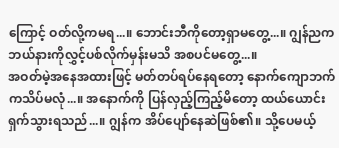ကြောင့် ဝတ်လို့ကမရ...။ ဘောင်းဘီကိုတော့ရှာမတွေ့...။ ဂျွန်ညက ဘယ်နားကိုလွှင့်ပစ်လိုက်မှန်းမသိ အစပင်မတွေ့...။
အဝတ်မဲ့အနေအထားဖြင့် မတ်တပ်ရပ်နေရတော့ နောက်ကျောဘက်ကသိပ်မလုံ...။ အနောက်ကို ပြန်လှည့်ကြည့်မိတော့ ထယ်ယောင်းရှက်သွားရသည်...။ ဂျွန်က အိပ်ပျော်နေဆဲဖြစ်၏။ သို့ပေမယ့်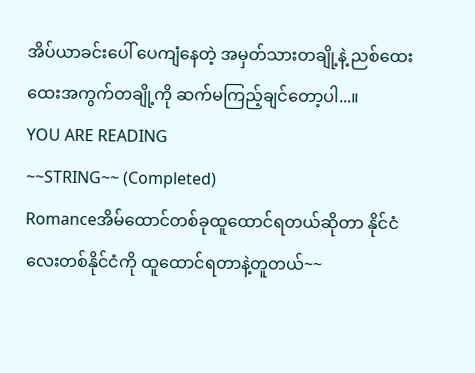အိပ်ယာခင်းပေါ် ပေကျံနေတဲ့ အမှတ်သားတချို့နဲ့ ညစ်ထေးထေးအကွက်တချို့ကို ဆက်မကြည့်ချင်တော့ပါ...။
YOU ARE READING
~~STRING~~ (Completed)
Romanceအိမ်ထောင်တစ်ခုထူထောင်ရတယ်ဆိုတာ နိုင်ငံလေးတစ်နိုင်ငံကို ထူထောင်ရတာနဲ့တူတယ်~~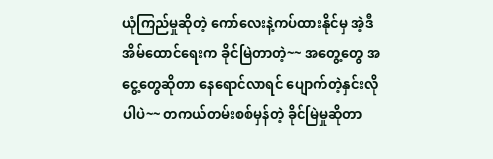ယုံကြည်မှုဆိုတဲ့ ကော်လေးနဲ့ကပ်ထားနိုင်မှ အဲ့ဒီအိမ်ထောင်ရေးက ခိုင်မြဲတာတဲ့~~ အတွေ့တွေ အငွေ့တွေဆိုတာ နေရောင်လာရင် ပျောက်တဲ့နှင်းလိုပါပဲ~~ တကယ်တမ်းစစ်မှန်တဲ့ ခိုင်မြဲမှုဆိုတာ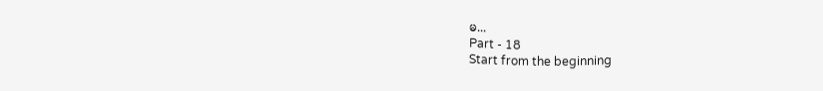မ...
Part - 18
Start from the beginning